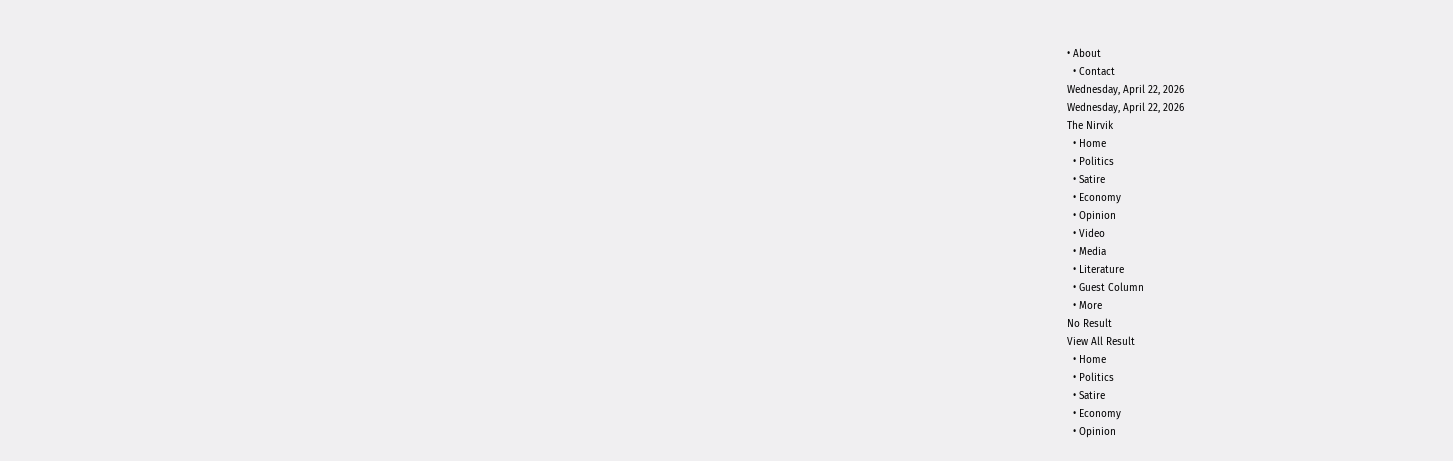• About
  • Contact
Wednesday, April 22, 2026
Wednesday, April 22, 2026
The Nirvik
  • Home
  • Politics
  • Satire
  • Economy
  • Opinion
  • Video
  • Media
  • Literature
  • Guest Column
  • More
No Result
View All Result
  • Home
  • Politics
  • Satire
  • Economy
  • Opinion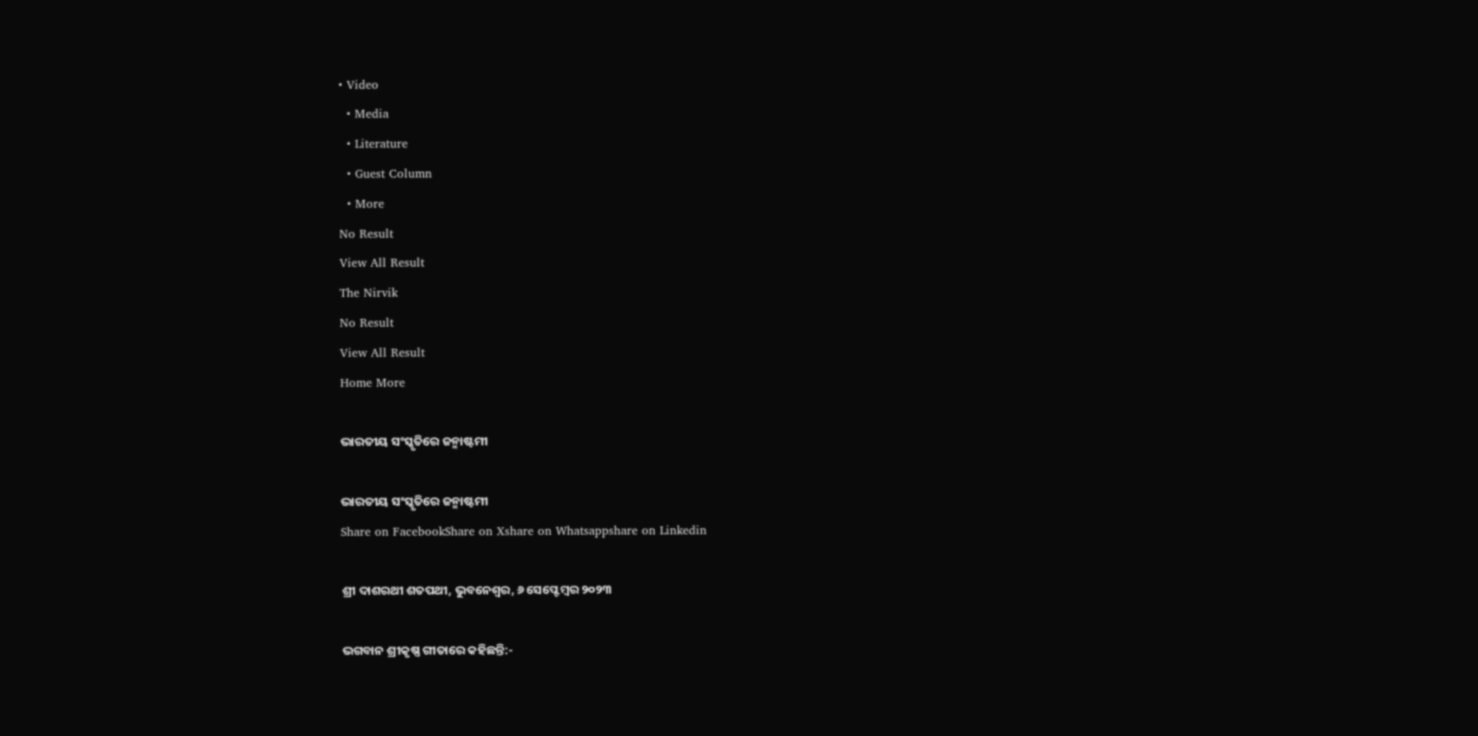• Video
  • Media
  • Literature
  • Guest Column
  • More
No Result
View All Result
The Nirvik
No Result
View All Result
Home More

ଭାରତୀୟ ସଂସ୍କୃତିରେ ଜନ୍ମାଷ୍ଟମୀ

ଭାରତୀୟ ସଂସ୍କୃତିରେ ଜନ୍ମାଷ୍ଟମୀ
Share on FacebookShare on Xshare on Whatsappshare on Linkedin

ଶ୍ରୀ ଦାଶରଥୀ ଶତପଥୀ, ଭୁବନେଶ୍ଵର, ୬ ସେପ୍ଟେମ୍ବର ୨୦୨୩

ଭଗବାନ ଶ୍ରୀକୃଷ୍ଣ ଗୀତାରେ କହିଛନ୍ତି:-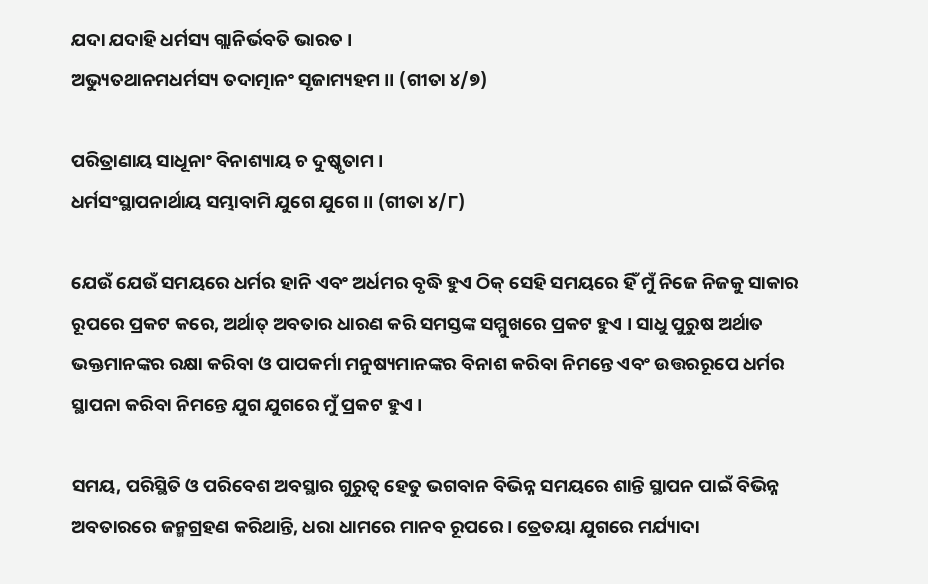ଯଦା ଯଦାହି ଧର୍ମସ୍ୟ ଗ୍ଲାନିର୍ଭବତି ଭାରତ ।
ଅଭ୍ୟୁତଥାନମଧର୍ମସ୍ୟ ତଦାତ୍ମାନଂ ସୃଜାମ୍ୟହମ ।। (ଗୀତା ୪/୭)

ପରିତ୍ରାଣାୟ ସାଧୂନାଂ ବିନାଶ୍ୟାୟ ଚ ଦୁଷ୍କୃତାମ ।
ଧର୍ମସଂସ୍ଥାପନାର୍ଥାୟ ସମ୍ଭାବାମି ଯୁଗେ ଯୁଗେ ।। (ଗୀତା ୪/୮)

ଯେଉଁ ଯେଉଁ ସମୟରେ ଧର୍ମର ହାନି ଏବଂ ଅର୍ଧମର ବୃଦ୍ଧି ହୁଏ ଠିକ୍ ସେହି ସମୟରେ ହିଁ ମୁଁ ନିଜେ ନିଜକୁ ସାକାର ରୂପରେ ପ୍ରକଟ କରେ, ଅର୍ଥାତ୍ ଅବତାର ଧାରଣ କରି ସମସ୍ତଙ୍କ ସମ୍ମୁଖରେ ପ୍ରକଟ ହୁଏ । ସାଧୁ ପୁରୁଷ ଅର୍ଥାତ ଭକ୍ତମାନଙ୍କର ରକ୍ଷା କରିବା ଓ ପାପକର୍ମା ମନୁଷ୍ୟମାନଙ୍କର ବିନାଶ କରିବା ନିମନ୍ତେ ଏବଂ ଉତ୍ତରରୂପେ ଧର୍ମର ସ୍ଥାପନା କରିବା ନିମନ୍ତେ ଯୁଗ ଯୁଗରେ ମୁଁ ପ୍ରକଟ ହୁଏ ।

ସମୟ, ପରିସ୍ଥିତି ଓ ପରିବେଶ ଅବସ୍ଥାର ଗୁରୁତ୍ୱ ହେତୁ ଭଗବାନ ବିଭିନ୍ନ ସମୟରେ ଶାନ୍ତି ସ୍ଥାପନ ପାଇଁ ବିଭିନ୍ନ ଅବତାରରେ ଜନ୍ମଗ୍ରହଣ କରିଥାନ୍ତି, ଧରା ଧାମରେ ମାନବ ରୂପରେ । ତ୍ରେତୟା ଯୁଗରେ ମର୍ଯ୍ୟାଦା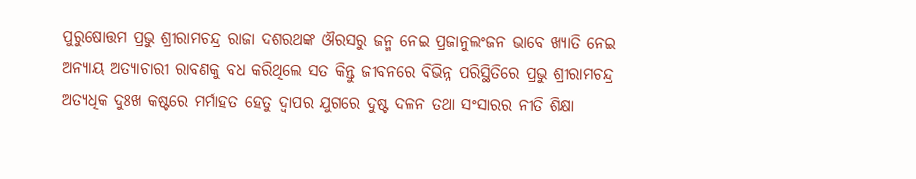ପୁରୁଷୋତ୍ତମ ପ୍ରଭୁ ଶ୍ରୀରାମଚନ୍ଦ୍ର ରାଜା ଦଶରଥଙ୍କ ଔରସରୁ ଜନ୍ମ ନେଇ ପ୍ରଜାନୁଲଂଜନ ଭାବେ ଖ୍ୟାତି ନେଇ ଅନ୍ୟାୟ ଅତ୍ୟାଚାରୀ ରାବଣକୁ ବଧ କରିଥିଲେ ସତ କିନ୍ତୁ ଜୀବନରେ ବିଭିନ୍ନ ପରିସ୍ଥିତିରେ ପ୍ରଭୁ ଶ୍ରୀରାମଚନ୍ଦ୍ର ଅତ୍ୟଧିକ ଦୁଃଖ କଷ୍ଟରେ ମର୍ମାହତ ହେତୁ ଦ୍ୱାପର ଯୁଗରେ ଦୁଷ୍ଟ ଦଳନ ତଥା ସଂସାରର ନୀତି ଶିକ୍ଷା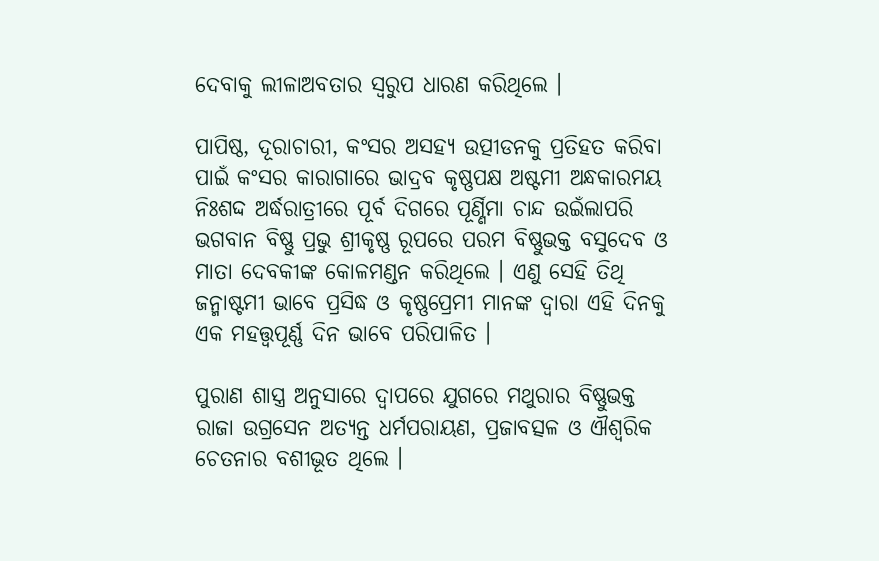ଦେବାକୁ ଲୀଳାଅବତାର ସ୍ୱରୁପ ଧାରଣ କରିଥିଲେ ।

ପାପିଷ୍ଠ, ଦୂରାଚାରୀ, କଂସର ଅସହ୍ୟ ଉତ୍ପୀଡନକୁ ପ୍ରତିହତ କରିବା ପାଇଁ କଂସର କାରାଗାରେ ଭାଦ୍ରବ କୃଷ୍ଣପକ୍ଷ ଅଷ୍ଟମୀ ଅନ୍ଧକାରମୟ ନିଃଶଦ୍ଦ ଅର୍ଦ୍ଧରାତ୍ରୀରେ ପୂର୍ବ ଦିଗରେ ପୂର୍ଣ୍ଣିମା ଚାନ୍ଦ ଉଇଁଲାପରି ଭଗବାନ ବିଷ୍ଣୁ ପ୍ରଭୁ ଶ୍ରୀକୃଷ୍ଣ ରୂପରେ ପରମ ବିଷ୍ଣୁଭକ୍ତ ବସୁଦେବ ଓ ମାତା ଦେବକୀଙ୍କ କୋଳମଣ୍ଡନ କରିଥିଲେ । ଏଣୁ ସେହି ତିଥି ଜନ୍ମାଷ୍ଟମୀ ଭାବେ ପ୍ରସିଦ୍ଧ ଓ କୃଷ୍ଣପ୍ରେମୀ ମାନଙ୍କ ଦ୍ୱାରା ଏହି ଦିନକୁ ଏକ ମହତ୍ତ୍ୱପୂର୍ଣ୍ଣ ଦିନ ଭାବେ ପରିପାଳିତ ।

ପୁରାଣ ଶାସ୍ତ୍ର ଅନୁସାରେ ଦ୍ୱାପରେ ଯୁଗରେ ମଥୁରାର ବିଷ୍ଣୁଭକ୍ତ ରାଜା ଉଗ୍ରସେନ ଅତ୍ୟନ୍ତ ଧର୍ମପରାୟଣ, ପ୍ରଜାବତ୍ସଳ ଓ ଐଶ୍ୱରିକ ଚେତନାର ବଶୀଭୂତ ଥିଲେ ।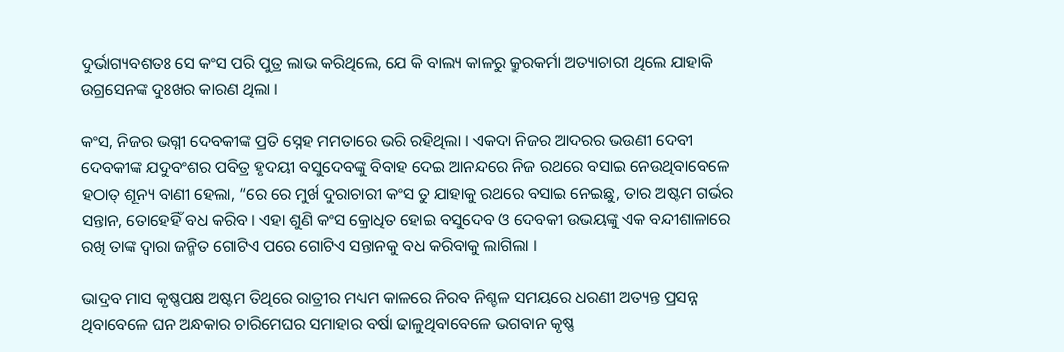ଦୁର୍ଭାଗ୍ୟବଶତଃ ସେ କଂସ ପରି ପୁତ୍ର ଲାଭ କରିଥିଲେ, ଯେ କି ବାଲ୍ୟ କାଳରୁ କ୍ରୁରକର୍ମା ଅତ୍ୟାଚାରୀ ଥିଲେ ଯାହାକି ଉଗ୍ରସେନଙ୍କ ଦୁଃଖର କାରଣ ଥିଲା ।

କଂସ, ନିଜର ଭଗ୍ନୀ ଦେବକୀଙ୍କ ପ୍ରତି ସ୍ନେହ ମମତାରେ ଭରି ରହିଥିଲା । ଏକଦା ନିଜର ଆଦରର ଭଉଣୀ ଦେବୀ ଦେବକୀଙ୍କ ଯଦୁବଂଶର ପବିତ୍ର ହୃଦୟୀ ବସୁଦେବଙ୍କୁ ବିବାହ ଦେଇ ଆନନ୍ଦରେ ନିଜ ରଥରେ ବସାଇ ନେଉଥିବାବେଳେ ହଠାତ୍ ଶୂନ୍ୟ ବାଣୀ ହେଲା, “ରେ ରେ ମୁର୍ଖ ଦୁରାଚାରୀ କଂସ ତୁ ଯାହାକୁ ରଥରେ ବସାଇ ନେଇଛୁ, ତାର ଅଷ୍ଟମ ଗର୍ଭର ସନ୍ତାନ, ତୋହେହିଁ ବଧ କରିବ । ଏହା ଶୁଣି କଂସ କ୍ରୋଧିତ ହୋଇ ବସୁଦେବ ଓ ଦେବକୀ ଉଭୟଙ୍କୁ ଏକ ବନ୍ଦୀଶାଳାରେ ରଖି ତାଙ୍କ ଦ୍ୱାରା ଜନ୍ମିତ ଗୋଟିଏ ପରେ ଗୋଟିଏ ସନ୍ତାନକୁ ବଧ କରିବାକୁ ଲାଗିଲା ।

ଭାଦ୍ରବ ମାସ କୃଷ୍ଣପକ୍ଷ ଅଷ୍ଟମ ତିଥିରେ ରାତ୍ରୀର ମଧ୍ୟମ କାଳରେ ନିରବ ନିଶ୍ଚଳ ସମୟରେ ଧରଣୀ ଅତ୍ୟନ୍ତ ପ୍ରସନ୍ନ ଥିବାବେଳେ ଘନ ଅନ୍ଧକାର ଚାରିମେଘର ସମାହାର ବର୍ଷା ଢାଳୁଥିବାବେଳେ ଭଗବାନ କୃଷ୍ଣ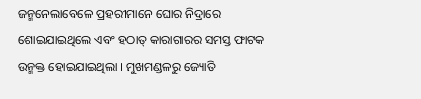ଜନ୍ମନେଲାବେଳେ ପ୍ରହରୀମାନେ ଘୋର ନିଦ୍ରାରେ ଶୋଇଯାଇଥିଲେ ଏବଂ ହଠାତ୍ କାରାଗାରର ସମସ୍ତ ଫାଟକ ଉନ୍ମକ୍ତ ହୋଇଯାଇଥିଲା । ମୁଖମଣ୍ଡଳରୁ ଜ୍ୟୋତି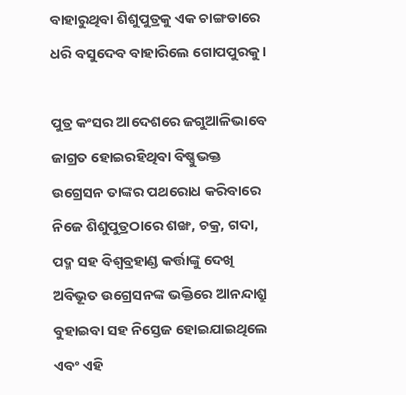ବାହାରୁଥିବା ଶିଶୁପୁତ୍ରକୁ ଏକ ଚାଙ୍ଗଡାରେ ଧରି ବସୁଦେବ ବାହାରିଲେ ଗୋପପୁରକୁ ।

ପୁତ୍ର କଂସର ଆଦେଶରେ ଜଗୁଆଳିଭାବେ ଜାଗ୍ରତ ହୋଇରହିଥିବା ବିଷ୍ଣୁଭକ୍ତ ଉଗ୍ରେସନ ତାଙ୍କର ପଥରୋଧ କରିବାରେ ନିଜେ ଶିଶୁପୁତ୍ରଠାରେ ଶଙ୍ଖ, ଚକ୍ର, ଗଦା, ପଦ୍ମ ସହ ବିଶ୍ୱବ୍ରହାଣ୍ଡ କର୍ତ୍ତାଙ୍କୁ ଦେଖି ଅବିଭୂତ ଉଗ୍ରେସନଙ୍କ ଭକ୍ତିରେ ଆନନ୍ଦାଶ୍ରୁ ବୁହାଇବା ସହ ନିସ୍ତେଜ ହୋଇଯାଇଥିଲେ ଏବଂ ଏହି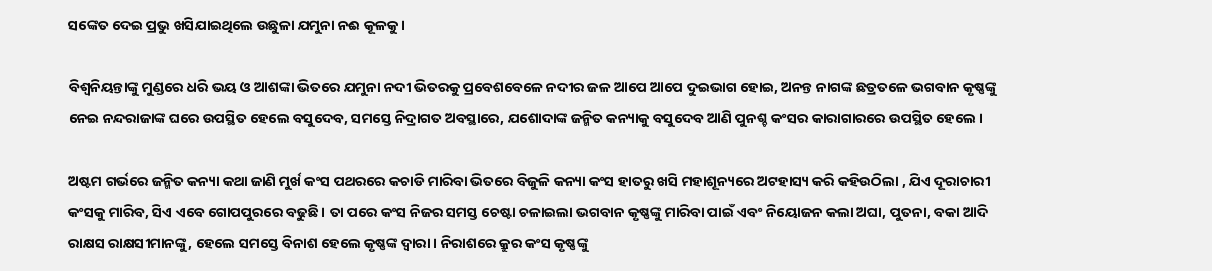ସଙ୍କେତ ଦେଇ ପ୍ରଭୁ ଖସିଯାଇଥିଲେ ଉଛୁଳା ଯମୁନା ନଈ କୂଳକୁ ।

ବିଶ୍ୱନିୟନ୍ତାଙ୍କୁ ମୁଣ୍ଡରେ ଧରି ଭୟ ଓ ଆଶଙ୍କା ଭିତରେ ଯମୁନା ନଦୀ ଭିତରକୁ ପ୍ରବେଶବେଳେ ନଦୀର ଜଳ ଆପେ ଆପେ ଦୁଇଭାଗ ହୋଇ, ଅନନ୍ତ ନାଗଙ୍କ ଛତ୍ରତଳେ ଭଗବାନ କୃଷ୍ଣଙ୍କୁ ନେଇ ନନ୍ଦରାଜାଙ୍କ ଘରେ ଉପସ୍ଥିତ ହେଲେ ବସୁଦେବ, ସମସ୍ତେ ନିଦ୍ରାଗତ ଅବସ୍ଥାରେ, ଯଶୋଦାଙ୍କ ଜନ୍ମିତ କନ୍ୟାକୁ ବସୁଦେବ ଆଣି ପୁନଶ୍ଚ କଂସର କାରାଗାରରେ ଉପସ୍ଥିତ ହେଲେ ।

ଅଷ୍ଟମ ଗର୍ଭରେ ଜନ୍ମିତ କନ୍ୟା କଥା ଜାଣି ମୁର୍ଖ କଂସ ପଥରରେ କଚାଡି ମାରିବା ଭିତରେ ବିଜୁଳି କନ୍ୟା କଂସ ହାତରୁ ଖସି ମହାଶୂନ୍ୟରେ ଅଟହାସ୍ୟ କରି କହିଉଠିଲା , ଯିଏ ଦୂରାଚାରୀ କଂସକୁ ମାରିବ, ସିଏ ଏବେ ଗୋପପୁରରେ ବଢୁଛି । ତା ପରେ କଂସ ନିଜର ସମସ୍ତ ଚେଷ୍ଟା ଚଳାଇଲା ଭଗବାନ କୃଷ୍ଣଙ୍କୁ ମାରିବା ପାଇଁ ଏବଂ ନିୟୋଜନ କଲା ଅଘା, ପୁତନା, ବକା ଆଦି ରାକ୍ଷସ ରାକ୍ଷସୀମାନଙ୍କୁ, ହେଲେ ସମସ୍ତେ ବିନାଶ ହେଲେ କୃଷ୍ଣଙ୍କ ଦ୍ୱାରା । ନିରାଶରେ କ୍ରୁର କଂସ କୃଷ୍ଣଙ୍କୁ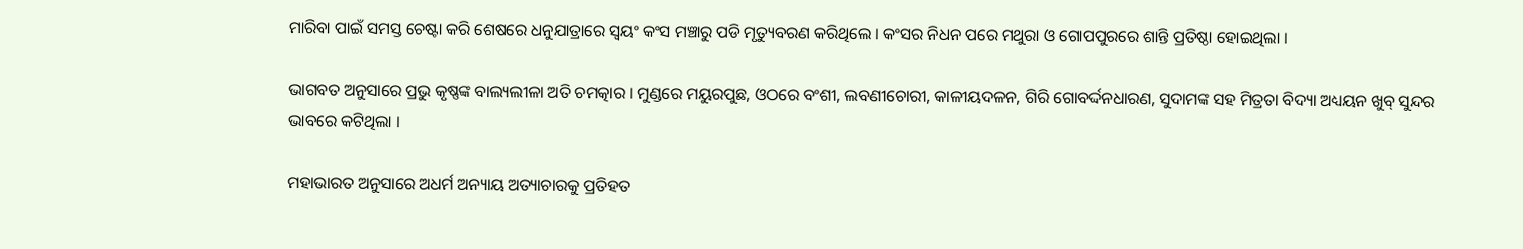ମାରିବା ପାଇଁ ସମସ୍ତ ଚେଷ୍ଟା କରି ଶେଷରେ ଧନୁଯାତ୍ରାରେ ସ୍ୱୟଂ କଂସ ମଞ୍ଚାରୁ ପଡି ମୃତ୍ୟୁବରଣ କରିଥିଲେ । କଂସର ନିଧନ ପରେ ମଥୁରା ଓ ଗୋପପୁରରେ ଶାନ୍ତି ପ୍ରତିଷ୍ଠା ହୋଇଥିଲା ।

ଭାଗବତ ଅନୁସାରେ ପ୍ରଭୁ କୃଷ୍ଣଙ୍କ ବାଲ୍ୟଲୀଳା ଅତି ଚମତ୍କାର । ମୁଣ୍ଡରେ ମୟୁରପୁଛ, ଓଠରେ ବଂଶୀ, ଲବଣୀଚୋରୀ, କାଳୀୟଦଳନ, ଗିରି ଗୋବର୍ଦ୍ଦନଧାରଣ, ସୁଦାମଙ୍କ ସହ ମିତ୍ରତା ବିଦ୍ୟା ଅଧ୍ୟୟନ ଖୁବ୍ ସୁନ୍ଦର ଭାବରେ କଟିଥିଲା ।

ମହାଭାରତ ଅନୁସାରେ ଅଧର୍ମ ଅନ୍ୟାୟ ଅତ୍ୟାଚାରକୁ ପ୍ରତିହତ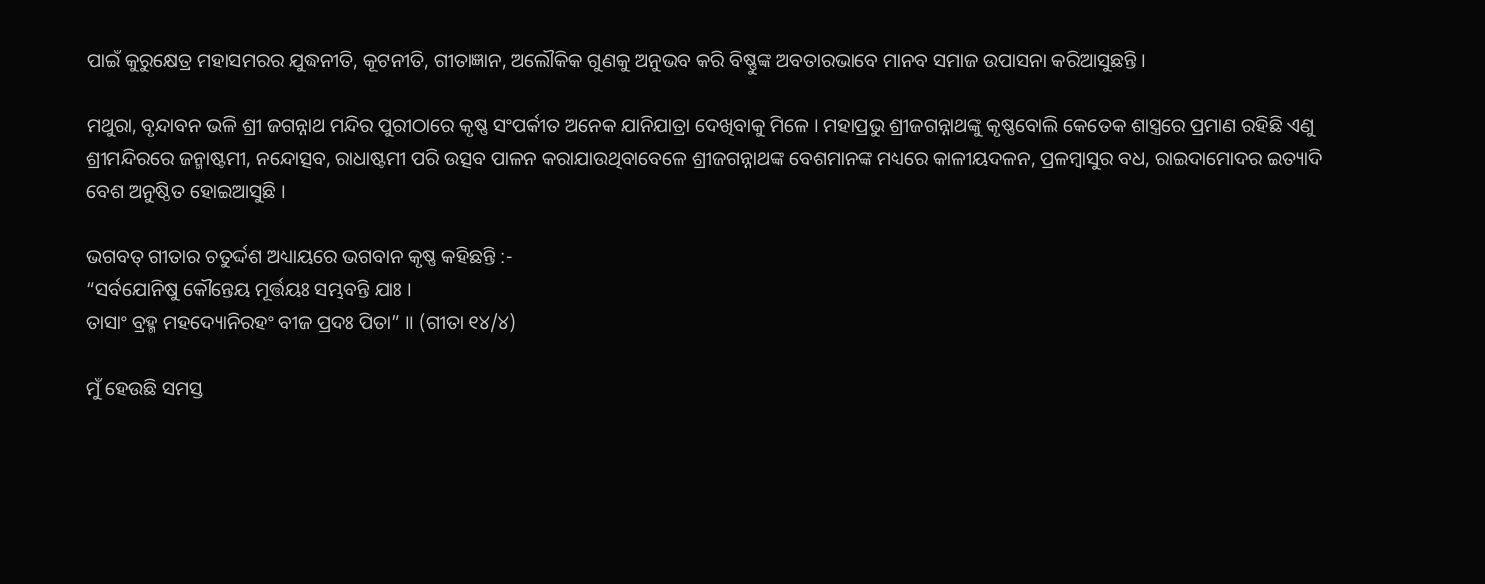ପାଇଁ କୁରୁକ୍ଷେତ୍ର ମହାସମରର ଯୁଦ୍ଧନୀତି, କୂଟନୀତି, ଗୀତାଜ୍ଞାନ, ଅଲୌକିକ ଗୁଣକୁ ଅନୁଭବ କରି ବିଷ୍ଣୁଙ୍କ ଅବତାରଭାବେ ମାନବ ସମାଜ ଉପାସନା କରିଆସୁଛନ୍ତି ।

ମଥୁରା, ବୃନ୍ଦାବନ ଭଳି ଶ୍ରୀ ଜଗନ୍ନାଥ ମନ୍ଦିର ପୁରୀଠାରେ କୃଷ୍ଣ ସଂପର୍କୀତ ଅନେକ ଯାନିଯାତ୍ରା ଦେଖିବାକୁ ମିଳେ । ମହାପ୍ରଭୁ ଶ୍ରୀଜଗନ୍ନାଥଙ୍କୁ କୃଷ୍ଣବୋଲି କେତେକ ଶାସ୍ତ୍ରରେ ପ୍ରମାଣ ରହିଛି ଏଣୁ ଶ୍ରୀମନ୍ଦିରରେ ଜନ୍ମାଷ୍ଟମୀ, ନନ୍ଦୋତ୍ସବ, ରାଧାଷ୍ଟମୀ ପରି ଉତ୍ସବ ପାଳନ କରାଯାଉଥିବାବେଳେ ଶ୍ରୀଜଗନ୍ନାଥଙ୍କ ବେଶମାନଙ୍କ ମଧ୍ୟରେ କାଳୀୟଦଳନ, ପ୍ରଳମ୍ବାସୁର ବଧ, ରାଇଦାମୋଦର ଇତ୍ୟାଦି ବେଶ ଅନୁଷ୍ଠିତ ହୋଇଆସୁଛି ।

ଭଗବତ୍ ଗୀତାର ଚତୁର୍ଦ୍ଦଶ ଅଧ୍ୟାୟରେ ଭଗବାନ କୃଷ୍ଣ କହିଛନ୍ତି :-
“ସର୍ବଯୋନିଷୁ କୌନ୍ତେୟ ମୂର୍ତ୍ତୟଃ ସମ୍ଭବନ୍ତି ଯାଃ ।
ତାସାଂ ବ୍ରହ୍ମ ମହଦ୍ୟୋନିରହଂ ବୀଜ ପ୍ରଦଃ ପିତା” ।। (ଗୀତା ୧୪/୪)

ମୁଁ ହେଉଛି ସମସ୍ତ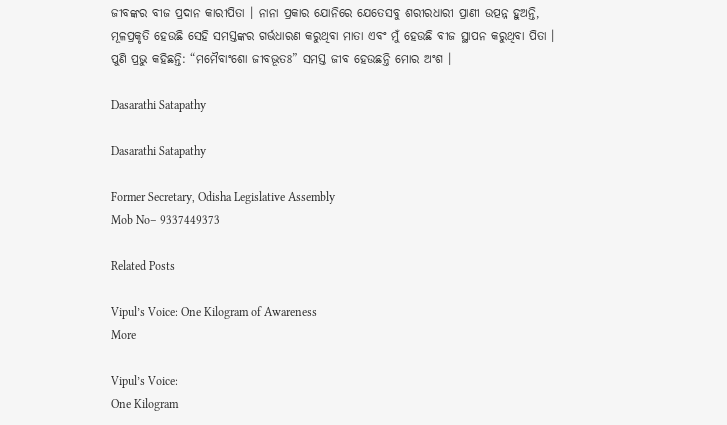ଜୀବଙ୍କର ବୀଜ ପ୍ରଦାନ କାରୀପିତା । ନାନା ପ୍ରକାର ଯୋନିରେ ଯେତେସବୁ ଶରୀରଧାରୀ ପ୍ରାଣୀ ଉତ୍ପନ୍ନ ହୁଅନ୍ତି, ମୂଳପ୍ରକୃତି ହେଉଛି ସେହି ସମସ୍ତଙ୍କର ଗର୍ଭଧାରଣ କରୁଥିବା ମାତା ଏବଂ ମୁଁ ହେଉଛି ବୀଜ ସ୍ଥାପନ କରୁଥିବା ପିତା । ପୁଣି ପ୍ରଭୁ କହିଛନ୍ତି: “ମମୈବାଂଶୋ ଜୀବଭୂତଃ” ସମସ୍ତ ଜୀବ ହେଉଛନ୍ତି ମୋର ଅଂଶ ।

Dasarathi Satapathy

Dasarathi Satapathy

Former Secretary, Odisha Legislative Assembly
Mob No– 9337449373

Related Posts

Vipul’s Voice: One Kilogram of Awareness
More

Vipul’s Voice:
One Kilogram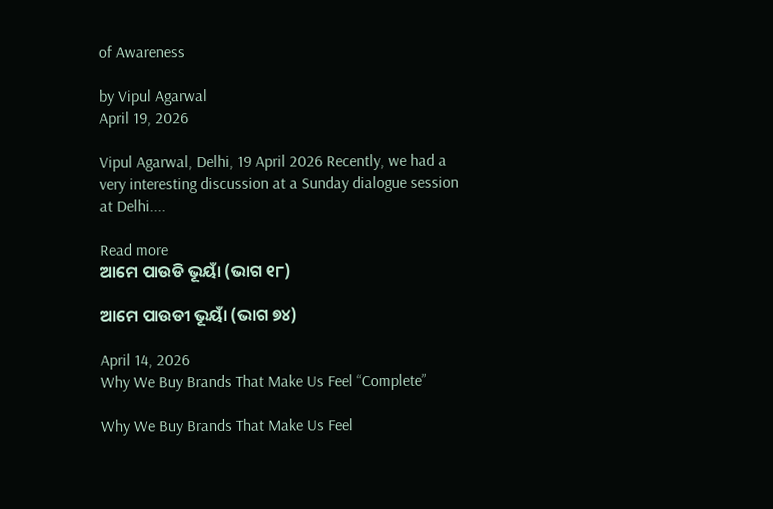of Awareness

by Vipul Agarwal
April 19, 2026

Vipul Agarwal, Delhi, 19 April 2026 Recently, we had a very interesting discussion at a Sunday dialogue session at Delhi....

Read more
ଆମେ ପାଉଡି ଭୂୟାଁ (ଭାଗ ୧୮)

ଆମେ ପାଉଡୀ ଭୂୟାଁ (ଭାଗ ୭୪)

April 14, 2026
Why We Buy Brands That Make Us Feel “Complete”

Why We Buy Brands That Make Us Feel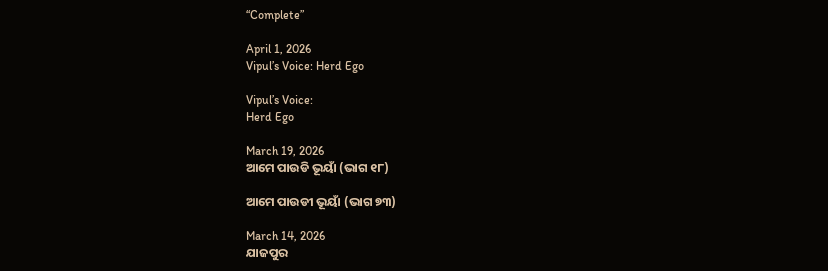“Complete”

April 1, 2026
Vipul’s Voice: Herd Ego

Vipul’s Voice:
Herd Ego

March 19, 2026
ଆମେ ପାଉଡି ଭୂୟାଁ (ଭାଗ ୧୮)

ଆମେ ପାଉଡୀ ଭୂୟାଁ (ଭାଗ ୭୩)

March 14, 2026
ଯାଜପୁର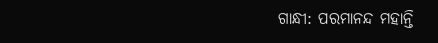ଗାନ୍ଧୀ: ପରମାନନ୍ଦ ମହାନ୍ତି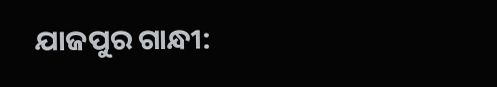ଯାଜପୁର ଗାନ୍ଧୀ: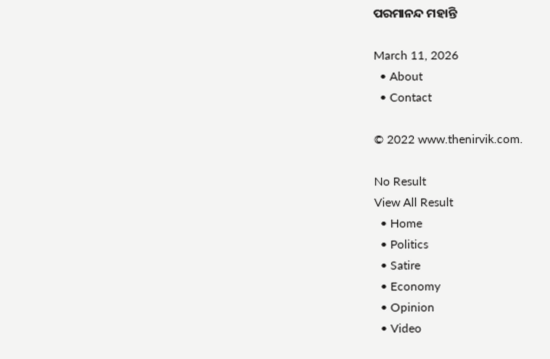ପରମାନନ୍ଦ ମହାନ୍ତି

March 11, 2026
  • About
  • Contact

© 2022 www.thenirvik.com.

No Result
View All Result
  • Home
  • Politics
  • Satire
  • Economy
  • Opinion
  • Video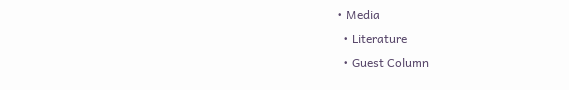• Media
  • Literature
  • Guest Column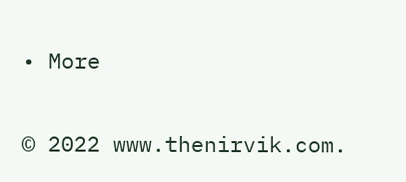• More

© 2022 www.thenirvik.com.